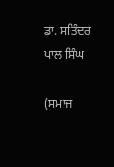ਡਾ. ਸਤਿੰਦਰ ਪਾਲ ਸਿੰਘ

(ਸਮਾਜ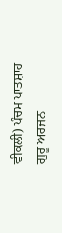ਵੀਕਲੀ) ਪੰਚਮ ਪਾਤਸ਼ਾਹ ਗੁਰੂ ਅਰਜਨ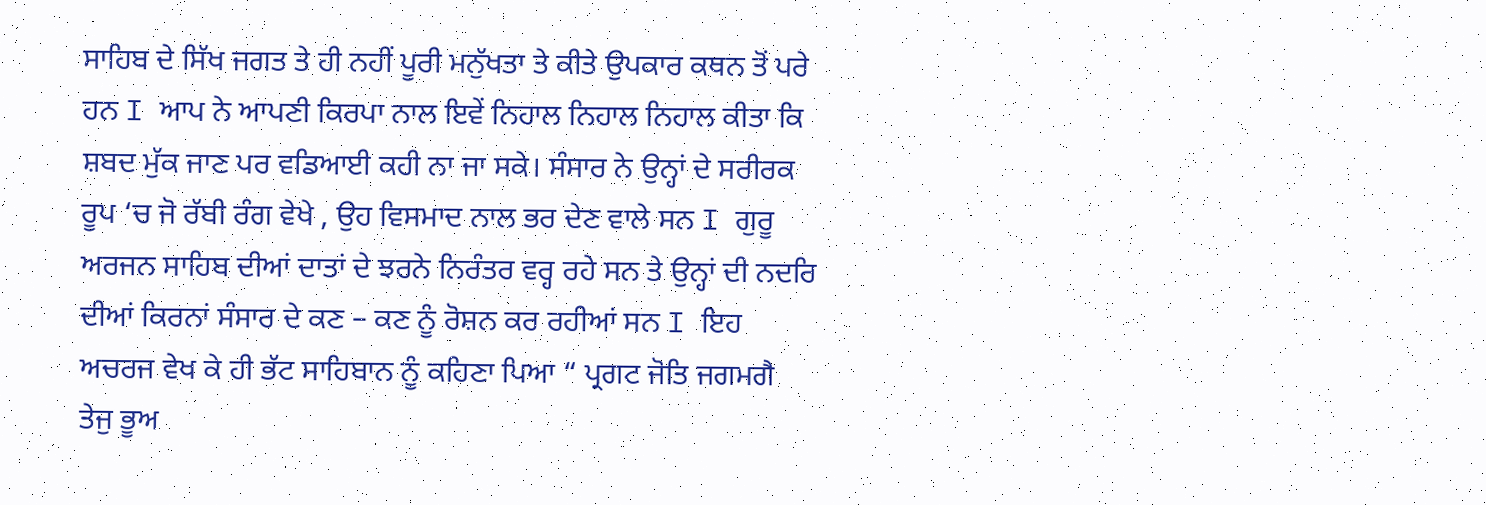ਸਾਹਿਬ ਦੇ ਸਿੱਖ ਜਗਤ ਤੇ ਹੀ ਨਹੀਂ ਪੂਰੀ ਮਨੁੱਖਤਾ ਤੇ ਕੀਤੇ ਉਪਕਾਰ ਕਥਨ ਤੋਂ ਪਰੇ ਹਨ I ਆਪ ਨੇ ਆਪਣੀ ਕਿਰਪਾ ਨਾਲ ਇਵੇਂ ਨਿਹਾਲ ਨਿਹਾਲ ਨਿਹਾਲ ਕੀਤਾ ਕਿ ਸ਼ਬਦ ਮੁੱਕ ਜਾਣ ਪਰ ਵਡਿਆਈ ਕਹੀ ਨਾ ਜਾ ਸਕੇ। ਸੰਸਾਰ ਨੇ ਉਨ੍ਹਾਂ ਦੇ ਸਰੀਰਕ ਰੂਪ ‘ਚ ਜੋ ਰੱਬੀ ਰੰਗ ਵੇਖੇ , ਉਹ ਵਿਸਮਾਦ ਨਾਲ ਭਰ ਦੇਣ ਵਾਲੇ ਸਨ I ਗੁਰੂ ਅਰਜਨ ਸਾਹਿਬ ਦੀਆਂ ਦਾਤਾਂ ਦੇ ਝਰਨੇ ਨਿਰੰਤਰ ਵਰ੍ਹ ਰਹੇ ਸਨ ਤੇ ਉਨ੍ਹਾਂ ਦੀ ਨਦਰਿ ਦੀਆਂ ਕਿਰਨਾਂ ਸੰਸਾਰ ਦੇ ਕਣ – ਕਣ ਨੂੰ ਰੋਸ਼ਨ ਕਰ ਰਹੀਆਂ ਸਨ I ਇਹ ਅਚਰਜ ਵੇਖ ਕੇ ਹੀ ਭੱਟ ਸਾਹਿਬਾਨ ਨੂੰ ਕਹਿਣਾ ਪਿਆ “ ਪ੍ਰਗਟ ਜੋਤਿ ਜਗਮਗੈ ਤੇਜੁ ਭੂਅ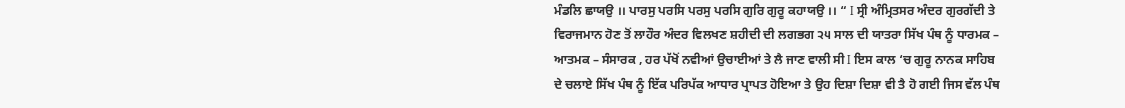ਮੰਡਲਿ ਛਾਯਉ ।। ਪਾਰਸੁ ਪਰਸਿ ਪਰਸੁ ਪਰਸਿ ਗੁਰਿ ਗੁਰੂ ਕਹਾਯਉ ।। “ I ਸ੍ਰੀ ਅੰਮ੍ਰਿਤਸਰ ਅੰਦਰ ਗੁਰਗੱਦੀ ਤੇ ਵਿਰਾਜਮਾਨ ਹੋਣ ਤੋਂ ਲਾਹੌਰ ਅੰਦਰ ਵਿਲਖਣ ਸ਼ਹੀਦੀ ਦੀ ਲਗਭਗ ੨੫ ਸਾਲ ਦੀ ਯਾਤਰਾ ਸਿੱਖ ਪੰਥ ਨੂੰ ਧਾਰਮਕ – ਆਤਮਕ – ਸੰਸਾਰਕ , ਹਰ ਪੱਖੋਂ ਨਵੀਆਂ ਉਚਾਈਆਂ ਤੇ ਲੈ ਜਾਣ ਵਾਲੀ ਸੀ I ਇਸ ਕਾਲ ‘ਚ ਗੁਰੂ ਨਾਨਕ ਸਾਹਿਬ ਦੇ ਚਲਾਏ ਸਿੱਖ ਪੰਥ ਨੂੰ ਇੱਕ ਪਰਿਪੱਕ ਆਧਾਰ ਪ੍ਰਾਪਤ ਹੋਇਆ ਤੇ ਉਹ ਦਿਸ਼ਾ ਦਿਸ਼ਾ ਵੀ ਤੈ ਹੋ ਗਈ ਜਿਸ ਵੱਲ ਪੰਥ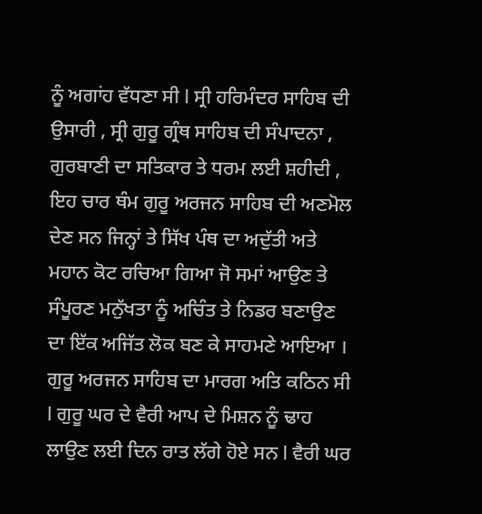ਨੂੰ ਅਗਾਂਹ ਵੱਧਣਾ ਸੀ I ਸ੍ਰੀ ਹਰਿਮੰਦਰ ਸਾਹਿਬ ਦੀ ਉਸਾਰੀ , ਸ੍ਰੀ ਗੁਰੂ ਗ੍ਰੰਥ ਸਾਹਿਬ ਦੀ ਸੰਪਾਦਨਾ , ਗੁਰਬਾਣੀ ਦਾ ਸਤਿਕਾਰ ਤੇ ਧਰਮ ਲਈ ਸ਼ਹੀਦੀ , ਇਹ ਚਾਰ ਥੰਮ ਗੁਰੂ ਅਰਜਨ ਸਾਹਿਬ ਦੀ ਅਣਮੋਲ ਦੇਣ ਸਨ ਜਿਨ੍ਹਾਂ ਤੇ ਸਿੱਖ ਪੰਥ ਦਾ ਅਦੁੱਤੀ ਅਤੇ ਮਹਾਨ ਕੋਟ ਰਚਿਆ ਗਿਆ ਜੋ ਸਮਾਂ ਆਉਣ ਤੇ ਸੰਪੂਰਣ ਮਨੁੱਖਤਾ ਨੂੰ ਅਚਿੰਤ ਤੇ ਨਿਡਰ ਬਣਾਉਣ ਦਾ ਇੱਕ ਅਜਿੱਤ ਲੋਕ ਬਣ ਕੇ ਸਾਹਮਣੇ ਆਇਆ ।
ਗੁਰੂ ਅਰਜਨ ਸਾਹਿਬ ਦਾ ਮਾਰਗ ਅਤਿ ਕਠਿਨ ਸੀ I ਗੁਰੂ ਘਰ ਦੇ ਵੈਰੀ ਆਪ ਦੇ ਮਿਸ਼ਨ ਨੂੰ ਢਾਹ ਲਾਉਣ ਲਈ ਦਿਨ ਰਾਤ ਲੱਗੇ ਹੋਏ ਸਨ I ਵੈਰੀ ਘਰ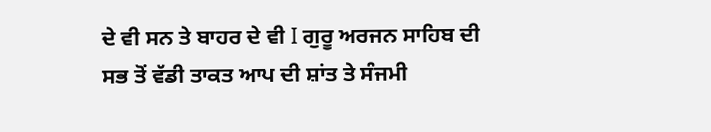ਦੇ ਵੀ ਸਨ ਤੇ ਬਾਹਰ ਦੇ ਵੀ I ਗੁਰੂ ਅਰਜਨ ਸਾਹਿਬ ਦੀ ਸਭ ਤੋਂ ਵੱਡੀ ਤਾਕਤ ਆਪ ਦੀ ਸ਼ਾਂਤ ਤੇ ਸੰਜਮੀ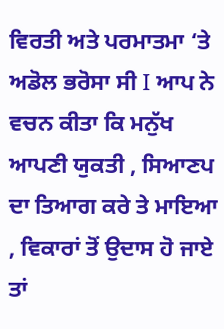ਵਿਰਤੀ ਅਤੇ ਪਰਮਾਤਮਾ ‘ਤੇ ਅਡੋਲ ਭਰੋਸਾ ਸੀ I ਆਪ ਨੇ ਵਚਨ ਕੀਤਾ ਕਿ ਮਨੁੱਖ ਆਪਣੀ ਯੁਕਤੀ , ਸਿਆਣਪ ਦਾ ਤਿਆਗ ਕਰੇ ਤੇ ਮਾਇਆ , ਵਿਕਾਰਾਂ ਤੋਂ ਉਦਾਸ ਹੋ ਜਾਏ ਤਾਂ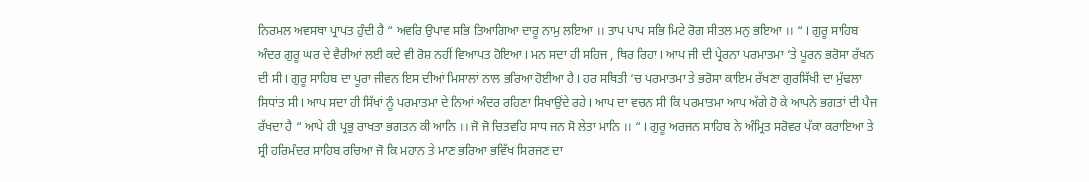ਨਿਰਮਲ ਅਵਸਥਾ ਪ੍ਰਾਪਤ ਹੁੰਦੀ ਹੈ “ ਅਵਰਿ ਉਪਾਵ ਸਭਿ ਤਿਆਗਿਆ ਦਾਰੂ ਨਾਮੁ ਲਇਆ ।। ਤਾਪ ਪਾਪ ਸਭਿ ਮਿਟੇ ਰੋਗ ਸੀਤਲ ਮਨੁ ਭਇਆ ।। “ I ਗੁਰੂ ਸਾਹਿਬ ਅੰਦਰ ਗੁਰੂ ਘਰ ਦੇ ਵੈਰੀਆਂ ਲਈ ਕਦੇ ਵੀ ਰੋਸ਼ ਨਹੀਂ ਵਿਆਪਤ ਹੋਇਆ I ਮਨ ਸਦਾ ਹੀ ਸਹਿਜ , ਥਿਰ ਰਿਹਾ I ਆਪ ਜੀ ਦੀ ਪ੍ਰੇਰਨਾ ਪਰਮਾਤਮਾ ‘ਤੇ ਪੂਰਨ ਭਰੋਸਾ ਰੱਖਨ ਦੀ ਸੀ I ਗੁਰੂ ਸਾਹਿਬ ਦਾ ਪੂਰਾ ਜੀਵਨ ਇਸ ਦੀਆਂ ਮਿਸਾਲਾਂ ਨਾਲ ਭਰਿਆ ਹੋਈਆ ਹੈ I ਹਰ ਸਥਿਤੀ ‘ਚ ਪਰਮਾਤਮਾ ਤੇ ਭਰੋਸਾ ਕਾਇਮ ਰੱਖਣਾ ਗੁਰਸਿੱਖੀ ਦਾ ਮੁੱਢਲਾ ਸਿਧਾਂਤ ਸੀ I ਆਪ ਸਦਾ ਹੀ ਸਿੱਖਾਂ ਨੂੰ ਪਰਮਾਤਮਾ ਦੇ ਨਿਆਂ ਅੰਦਰ ਰਹਿਣਾ ਸਿਖਾਉਂਦੇ ਰਹੇ I ਆਪ ਦਾ ਵਚਨ ਸੀ ਕਿ ਪਰਮਾਤਮਾ ਆਪ ਅੱਗੇ ਹੋ ਕੇ ਆਪਨੇ ਭਗਤਾਂ ਦੀ ਪੈਜ ਰੱਖਦਾ ਹੈ “ ਆਪੇ ਹੀ ਪ੍ਰਭੁ ਰਾਖਤਾ ਭਗਤਨ ਕੀ ਆਨਿ ।। ਜੋ ਜੋ ਚਿਤਵਹਿ ਸਾਧ ਜਨ ਸੋ ਲੇਤਾ ਮਾਨਿ ।। “ I ਗੁਰੂ ਅਰਜਨ ਸਾਹਿਬ ਨੇ ਅੰਮ੍ਰਿਤ ਸਰੋਵਰ ਪੱਕਾ ਕਰਾਇਆ ਤੇ ਸ੍ਰੀ ਹਰਿਮੰਦਰ ਸਾਹਿਬ ਰਚਿਆ ਜੋ ਕਿ ਮਹਾਨ ਤੇ ਮਾਣ ਭਰਿਆ ਭਵਿੱਖ ਸਿਰਜਣ ਦਾ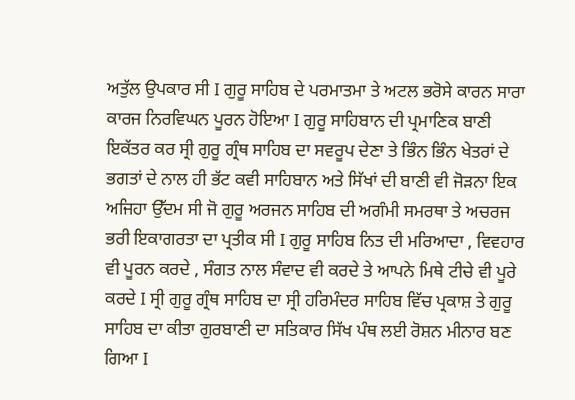ਅਤੁੱਲ ਉਪਕਾਰ ਸੀ I ਗੁਰੂ ਸਾਹਿਬ ਦੇ ਪਰਮਾਤਮਾ ਤੇ ਅਟਲ ਭਰੋਸੇ ਕਾਰਨ ਸਾਰਾ ਕਾਰਜ ਨਿਰਵਿਘਨ ਪੂਰਨ ਹੋਇਆ I ਗੁਰੂ ਸਾਹਿਬਾਨ ਦੀ ਪ੍ਰਮਾਣਿਕ ਬਾਣੀ ਇਕੱਤਰ ਕਰ ਸ੍ਰੀ ਗੁਰੂ ਗ੍ਰੰਥ ਸਾਹਿਬ ਦਾ ਸਵਰੂਪ ਦੇਣਾ ਤੇ ਭਿੰਨ ਭਿੰਨ ਖੇਤਰਾਂ ਦੇ ਭਗਤਾਂ ਦੇ ਨਾਲ ਹੀ ਭੱਟ ਕਵੀ ਸਾਹਿਬਾਨ ਅਤੇ ਸਿੱਖਾਂ ਦੀ ਬਾਣੀ ਵੀ ਜੋੜਨਾ ਇਕ ਅਜਿਹਾ ਉੱਦਮ ਸੀ ਜੋ ਗੁਰੂ ਅਰਜਨ ਸਾਹਿਬ ਦੀ ਅਗੰਮੀ ਸਮਰਥਾ ਤੇ ਅਚਰਜ ਭਰੀ ਇਕਾਗਰਤਾ ਦਾ ਪ੍ਰਤੀਕ ਸੀ I ਗੁਰੂ ਸਾਹਿਬ ਨਿਤ ਦੀ ਮਰਿਆਦਾ , ਵਿਵਹਾਰ ਵੀ ਪੂਰਨ ਕਰਦੇ , ਸੰਗਤ ਨਾਲ ਸੰਵਾਦ ਵੀ ਕਰਦੇ ਤੇ ਆਪਨੇ ਮਿਥੇ ਟੀਚੇ ਵੀ ਪੂਰੇ ਕਰਦੇ I ਸ੍ਰੀ ਗੁਰੂ ਗ੍ਰੰਥ ਸਾਹਿਬ ਦਾ ਸ੍ਰੀ ਹਰਿਮੰਦਰ ਸਾਹਿਬ ਵਿੱਚ ਪ੍ਰਕਾਸ਼ ਤੇ ਗੁਰੂ ਸਾਹਿਬ ਦਾ ਕੀਤਾ ਗੁਰਬਾਣੀ ਦਾ ਸਤਿਕਾਰ ਸਿੱਖ ਪੰਥ ਲਈ ਰੋਸ਼ਨ ਮੀਨਾਰ ਬਣ ਗਿਆ I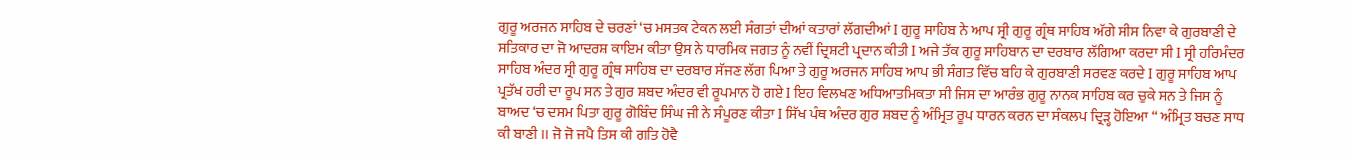ਗੁਰੂ ਅਰਜਨ ਸਾਹਿਬ ਦੇ ਚਰਣਾਂ ‘ਚ ਮਸਤਕ ਟੇਕਨ ਲਈ ਸੰਗਤਾਂ ਦੀਆਂ ਕਤਾਰਾਂ ਲੱਗਦੀਆਂ I ਗੁਰੂ ਸਾਹਿਬ ਨੇ ਆਪ ਸ੍ਰੀ ਗੁਰੂ ਗ੍ਰੰਥ ਸਾਹਿਬ ਅੱਗੇ ਸੀਸ ਨਿਵਾ ਕੇ ਗੁਰਬਾਣੀ ਦੇ ਸਤਿਕਾਰ ਦਾ ਜੋ ਆਦਰਸ਼ ਕਾਇਮ ਕੀਤਾ ਉਸ ਨੇ ਧਾਰਮਿਕ ਜਗਤ ਨੂੰ ਨਵੀਂ ਦ੍ਰਿਸ਼ਟੀ ਪ੍ਰਦਾਨ ਕੀਤੀ I ਅਜੇ ਤੱਕ ਗੁਰੂ ਸਾਹਿਬਾਨ ਦਾ ਦਰਬਾਰ ਲੱਗਿਆ ਕਰਦਾ ਸੀ I ਸ੍ਰੀ ਹਰਿਮੰਦਰ ਸਾਹਿਬ ਅੰਦਰ ਸ੍ਰੀ ਗੁਰੂ ਗ੍ਰੰਥ ਸਾਹਿਬ ਦਾ ਦਰਬਾਰ ਸੱਜਣ ਲੱਗ ਪਿਆ ਤੇ ਗੁਰੂ ਅਰਜਨ ਸਾਹਿਬ ਆਪ ਭੀ ਸੰਗਤ ਵਿੱਚ ਬਹਿ ਕੇ ਗੁਰਬਾਣੀ ਸਰਵਣ ਕਰਦੇ I ਗੁਰੂ ਸਾਹਿਬ ਆਪ ਪ੍ਰਤੱਖ ਹਰੀ ਦਾ ਰੂਪ ਸਨ ਤੇ ਗੁਰ ਸ਼ਬਦ ਅੰਦਰ ਵੀ ਰੂਪਮਾਨ ਹੋ ਗਏ I ਇਹ ਵਿਲਖਣ ਅਧਿਆਤਮਿਕਤਾ ਸੀ ਜਿਸ ਦਾ ਆਰੰਭ ਗੁਰੂ ਨਾਨਕ ਸਾਹਿਬ ਕਰ ਚੁਕੇ ਸਨ ਤੇ ਜਿਸ ਨੂੰ ਬਾਅਦ ‘ਚ ਦਸਮ ਪਿਤਾ ਗੁਰੂ ਗੋਬਿੰਦ ਸਿੰਘ ਜੀ ਨੇ ਸੰਪੂਰਣ ਕੀਤਾ I ਸਿੱਖ ਪੰਥ ਅੰਦਰ ਗੁਰ ਸ਼ਬਦ ਨੂੰ ਅੰਮ੍ਰਿਤ ਰੂਪ ਧਾਰਨ ਕਰਨ ਦਾ ਸੰਕਲਪ ਦ੍ਰਿੜ੍ਹ ਹੋਇਆ “ ਅੰਮ੍ਰਿਤ ਬਚਣ ਸਾਧ ਕੀ ਬਾਣੀ ।। ਜੋ ਜੋ ਜਪੈ ਤਿਸ ਕੀ ਗਤਿ ਹੋਵੈ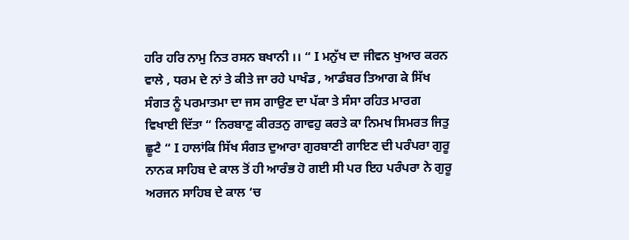ਹਰਿ ਹਰਿ ਨਾਮੁ ਨਿਤ ਰਸਨ ਬਖਾਨੀ ।। “ I ਮਨੁੱਖ ਦਾ ਜੀਵਨ ਖੁਆਰ ਕਰਨ ਵਾਲੇ , ਧਰਮ ਦੇ ਨਾਂ ਤੇ ਕੀਤੇ ਜਾ ਰਹੇ ਪਾਖੰਡ , ਆਡੰਬਰ ਤਿਆਗ ਕੇ ਸਿੱਖ ਸੰਗਤ ਨੂੰ ਪਰਮਾਤਮਾ ਦਾ ਜਸ ਗਾਉਣ ਦਾ ਪੱਕਾ ਤੇ ਸੰਸਾ ਰਹਿਤ ਮਾਰਗ ਵਿਖਾਈ ਦਿੱਤਾ “ ਨਿਰਬਾਣੁ ਕੀਰਤਨੁ ਗਾਵਹੁ ਕਰਤੇ ਕਾ ਨਿਮਖ ਸਿਮਰਤ ਜਿਤੁ ਛੂਟੈ “ I ਹਾਲਾਂਕਿ ਸਿੱਖ ਸੰਗਤ ਦੁਆਰਾ ਗੁਰਬਾਣੀ ਗਾਇਣ ਦੀ ਪਰੰਪਰਾ ਗੁਰੂ ਨਾਨਕ ਸਾਹਿਬ ਦੇ ਕਾਲ ਤੋਂ ਹੀ ਆਰੰਭ ਹੋ ਗਈ ਸੀ ਪਰ ਇਹ ਪਰੰਪਰਾ ਨੇ ਗੁਰੂ ਅਰਜਨ ਸਾਹਿਬ ਦੇ ਕਾਲ ‘ਚ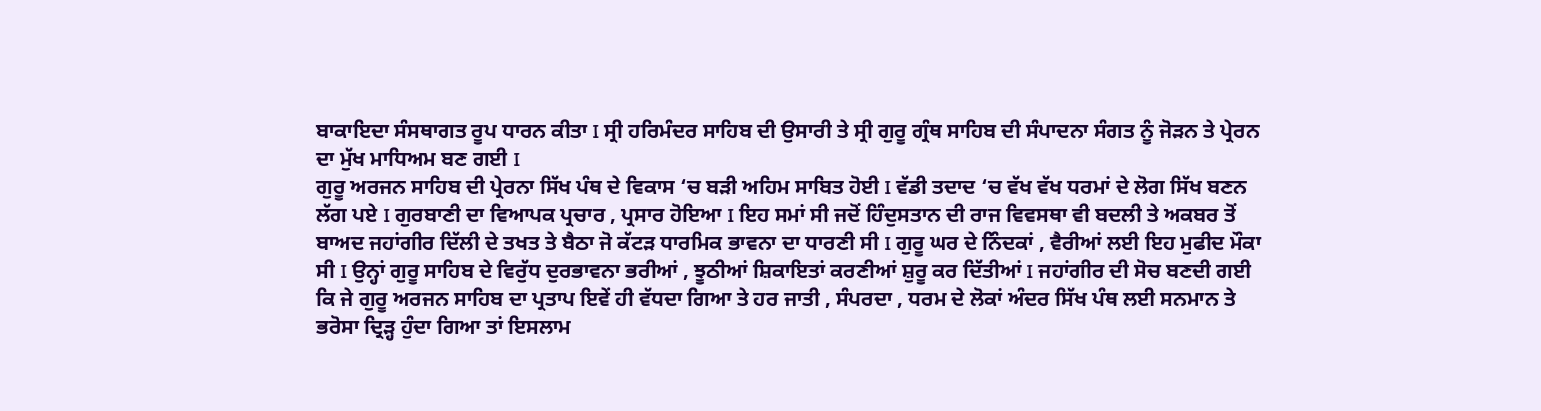ਬਾਕਾਇਦਾ ਸੰਸਥਾਗਤ ਰੂਪ ਧਾਰਨ ਕੀਤਾ I ਸ੍ਰੀ ਹਰਿਮੰਦਰ ਸਾਹਿਬ ਦੀ ਉਸਾਰੀ ਤੇ ਸ੍ਰੀ ਗੁਰੂ ਗ੍ਰੰਥ ਸਾਹਿਬ ਦੀ ਸੰਪਾਦਨਾ ਸੰਗਤ ਨੂੰ ਜੋੜਨ ਤੇ ਪ੍ਰੇਰਨ ਦਾ ਮੁੱਖ ਮਾਧਿਅਮ ਬਣ ਗਈ I
ਗੁਰੂ ਅਰਜਨ ਸਾਹਿਬ ਦੀ ਪ੍ਰੇਰਨਾ ਸਿੱਖ ਪੰਥ ਦੇ ਵਿਕਾਸ ‘ਚ ਬੜੀ ਅਹਿਮ ਸਾਬਿਤ ਹੋਈ I ਵੱਡੀ ਤਦਾਦ ‘ਚ ਵੱਖ ਵੱਖ ਧਰਮਾਂ ਦੇ ਲੋਗ ਸਿੱਖ ਬਣਨ ਲੱਗ ਪਏ I ਗੁਰਬਾਣੀ ਦਾ ਵਿਆਪਕ ਪ੍ਰਚਾਰ , ਪ੍ਰਸਾਰ ਹੋਇਆ I ਇਹ ਸਮਾਂ ਸੀ ਜਦੋਂ ਹਿੰਦੁਸਤਾਨ ਦੀ ਰਾਜ ਵਿਵਸਥਾ ਵੀ ਬਦਲੀ ਤੇ ਅਕਬਰ ਤੋਂ ਬਾਅਦ ਜਹਾਂਗੀਰ ਦਿੱਲੀ ਦੇ ਤਖਤ ਤੇ ਬੈਠਾ ਜੋ ਕੱਟੜ ਧਾਰਮਿਕ ਭਾਵਨਾ ਦਾ ਧਾਰਣੀ ਸੀ I ਗੁਰੂ ਘਰ ਦੇ ਨਿੰਦਕਾਂ , ਵੈਰੀਆਂ ਲਈ ਇਹ ਮੁਫੀਦ ਮੌਕਾ ਸੀ I ਉਨ੍ਹਾਂ ਗੁਰੂ ਸਾਹਿਬ ਦੇ ਵਿਰੁੱਧ ਦੁਰਭਾਵਨਾ ਭਰੀਆਂ , ਝੂਠੀਆਂ ਸ਼ਿਕਾਇਤਾਂ ਕਰਣੀਆਂ ਸ਼ੁਰੂ ਕਰ ਦਿੱਤੀਆਂ I ਜਹਾਂਗੀਰ ਦੀ ਸੋਚ ਬਣਦੀ ਗਈ ਕਿ ਜੇ ਗੁਰੂ ਅਰਜਨ ਸਾਹਿਬ ਦਾ ਪ੍ਰਤਾਪ ਇਵੇਂ ਹੀ ਵੱਧਦਾ ਗਿਆ ਤੇ ਹਰ ਜਾਤੀ , ਸੰਪਰਦਾ , ਧਰਮ ਦੇ ਲੋਕਾਂ ਅੰਦਰ ਸਿੱਖ ਪੰਥ ਲਈ ਸਨਮਾਨ ਤੇ ਭਰੋਸਾ ਦ੍ਰਿੜ੍ਹ ਹੁੰਦਾ ਗਿਆ ਤਾਂ ਇਸਲਾਮ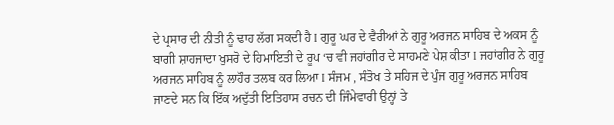ਦੇ ਪ੍ਰਸਾਰ ਦੀ ਨੀਤੀ ਨੂੰ ਢਾਹ ਲੱਗ ਸਕਦੀ ਹੈ I ਗੁਰੂ ਘਰ ਦੇ ਵੈਰੀਆਂ ਨੇ ਗੁਰੂ ਅਰਜਨ ਸਾਹਿਬ ਦੇ ਅਕਸ ਨੂੰ ਬਾਗੀ ਸ਼ਾਹਜਾਦਾ ਖੁਸਰੋ ਦੇ ਹਿਮਾਇਤੀ ਦੇ ਰੂਪ ‘ਚ ਵੀ ਜਹਾਂਗੀਰ ਦੇ ਸਾਹਮਣੇ ਪੇਸ਼ ਕੀਤਾ I ਜਹਾਂਗੀਰ ਨੇ ਗੁਰੂ ਅਰਜਨ ਸਾਹਿਬ ਨੂੰ ਲਾਹੌਰ ਤਲਬ ਕਰ ਲਿਆ I ਸੰਜਮ , ਸੰਤੋਖ ਤੇ ਸਹਿਜ ਦੇ ਪੁੰਜ ਗੁਰੂ ਅਰਜਨ ਸਾਹਿਬ ਜਾਣਦੇ ਸਨ ਕਿ ਇੱਕ ਅਦੁੱਤੀ ਇਤਿਹਾਸ ਰਚਨ ਦੀ ਜਿੰਮੇਵਾਰੀ ਉਨ੍ਹਾਂ ਤੇ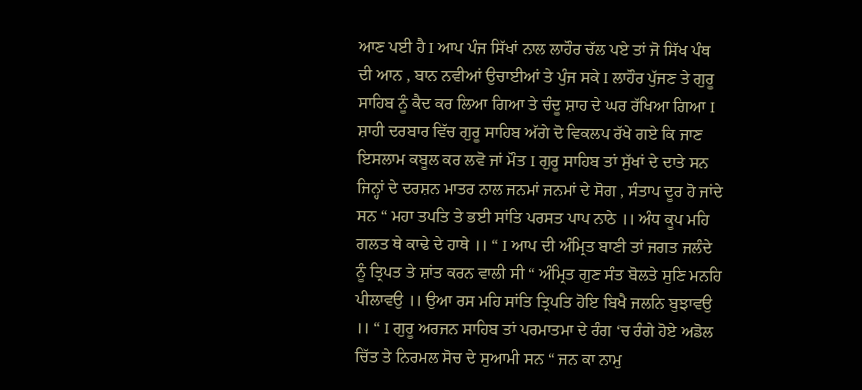ਆਣ ਪਈ ਹੈ I ਆਪ ਪੰਜ ਸਿੱਖਾਂ ਨਾਲ ਲਾਹੌਰ ਚੱਲ ਪਏ ਤਾਂ ਜੋ ਸਿੱਖ ਪੰਥ ਦੀ ਆਨ , ਬਾਨ ਨਵੀਆਂ ਉਚਾਈਆਂ ਤੇ ਪੁੰਜ ਸਕੇ I ਲਾਹੌਰ ਪੁੱਜਣ ਤੇ ਗੁਰੂ ਸਾਹਿਬ ਨੂੰ ਕੈਦ ਕਰ ਲਿਆ ਗਿਆ ਤੇ ਚੰਦੂ ਸ਼ਾਹ ਦੇ ਘਰ ਰੱਖਿਆ ਗਿਆ I ਸ਼ਾਹੀ ਦਰਬਾਰ ਵਿੱਚ ਗੁਰੂ ਸਾਹਿਬ ਅੱਗੇ ਦੋ ਵਿਕਲਪ ਰੱਖੇ ਗਏ ਕਿ ਜਾਣ ਇਸਲਾਮ ਕਬੂਲ ਕਰ ਲਵੋ ਜਾਂ ਮੌਤ I ਗੁਰੂ ਸਾਹਿਬ ਤਾਂ ਸੁੱਖਾਂ ਦੇ ਦਾਤੇ ਸਨ ਜਿਨ੍ਹਾਂ ਦੇ ਦਰਸ਼ਨ ਮਾਤਰ ਨਾਲ ਜਨਮਾਂ ਜਨਮਾਂ ਦੇ ਸੋਗ , ਸੰਤਾਪ ਦੂਰ ਹੋ ਜਾਂਦੇ ਸਨ “ ਮਹਾ ਤਪਤਿ ਤੇ ਭਈ ਸਾਂਤਿ ਪਰਸਤ ਪਾਪ ਨਾਠੇ ।। ਅੰਧ ਕੂਪ ਮਹਿ ਗਲਤ ਥੇ ਕਾਢੇ ਦੇ ਹਾਥੇ ।। “ I ਆਪ ਦੀ ਅੰਮ੍ਰਿਤ ਬਾਣੀ ਤਾਂ ਜਗਤ ਜਲੰਦੇ ਨੂੰ ਤ੍ਰਿਪਤ ਤੇ ਸ਼ਾਂਤ ਕਰਨ ਵਾਲੀ ਸੀ “ ਅੰਮ੍ਰਿਤ ਗੁਣ ਸੰਤ ਬੋਲਤੇ ਸੁਣਿ ਮਨਹਿ ਪੀਲਾਵਉ ।। ਉਆ ਰਸ ਮਹਿ ਸਾਂਤਿ ਤ੍ਰਿਪਤਿ ਹੋਇ ਬਿਖੈ ਜਲਨਿ ਬੁਝਾਵਉ ।। “ I ਗੁਰੂ ਅਰਜਨ ਸਾਹਿਬ ਤਾਂ ਪਰਮਾਤਮਾ ਦੇ ਰੰਗ ‘ਚ ਰੰਗੇ ਹੋਏ ਅਡੋਲ ਚਿੱਤ ਤੇ ਨਿਰਮਲ ਸੋਚ ਦੇ ਸੁਆਮੀ ਸਨ “ ਜਨ ਕਾ ਨਾਮੁ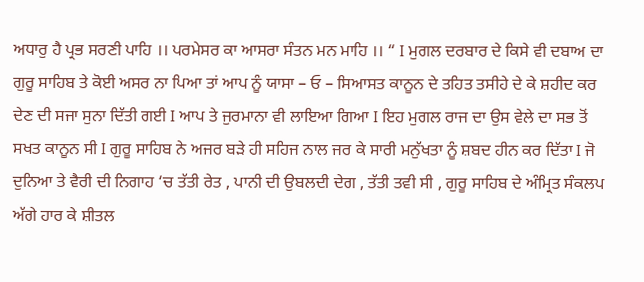ਅਧਾਰੁ ਹੈ ਪ੍ਰਭ ਸਰਣੀ ਪਾਹਿ ।। ਪਰਮੇਸਰ ਕਾ ਆਸਰਾ ਸੰਤਨ ਮਨ ਮਾਹਿ ।। “ I ਮੁਗਲ ਦਰਬਾਰ ਦੇ ਕਿਸੇ ਵੀ ਦਬਾਅ ਦਾ ਗੁਰੂ ਸਾਹਿਬ ਤੇ ਕੋਈ ਅਸਰ ਨਾ ਪਿਆ ਤਾਂ ਆਪ ਨੂੰ ਯਾਸਾ – ਓ – ਸਿਆਸਤ ਕਾਨੂਨ ਦੇ ਤਹਿਤ ਤਸੀਹੇ ਦੇ ਕੇ ਸ਼ਹੀਦ ਕਰ ਦੇਣ ਦੀ ਸਜਾ ਸੁਨਾ ਦਿੱਤੀ ਗਈ I ਆਪ ਤੇ ਜੁਰਮਾਨਾ ਵੀ ਲਾਇਆ ਗਿਆ I ਇਹ ਮੁਗਲ ਰਾਜ ਦਾ ਉਸ ਵੇਲੇ ਦਾ ਸਭ ਤੋਂ ਸਖਤ ਕਾਨੂਨ ਸੀ I ਗੁਰੂ ਸਾਹਿਬ ਨੇ ਅਜਰ ਬੜੇ ਹੀ ਸਹਿਜ ਨਾਲ ਜਰ ਕੇ ਸਾਰੀ ਮਨੁੱਖਤਾ ਨੂੰ ਸ਼ਬਦ ਹੀਨ ਕਰ ਦਿੱਤਾ I ਜੋ ਦੁਨਿਆ ਤੇ ਵੈਰੀ ਦੀ ਨਿਗਾਹ ‘ਚ ਤੱਤੀ ਰੇਤ , ਪਾਨੀ ਦੀ ਉਬਲਦੀ ਦੇਗ , ਤੱਤੀ ਤਵੀ ਸੀ , ਗੁਰੂ ਸਾਹਿਬ ਦੇ ਅੰਮ੍ਰਿਤ ਸੰਕਲਪ ਅੱਗੇ ਹਾਰ ਕੇ ਸ਼ੀਤਲ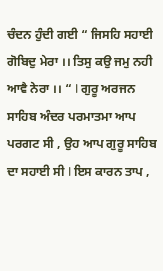ਚੰਦਨ ਹੁੰਦੀ ਗਈ “ ਜਿਸਹਿ ਸਹਾਈ ਗੋਬਿਦੁ ਮੇਰਾ ।। ਤਿਸੁ ਕਉ ਜਮੁ ਨਹੀ ਆਵੈ ਨੇਰਾ ।। “ I ਗੁਰੂ ਅਰਜਨ ਸਾਹਿਬ ਅੰਦਰ ਪਰਮਾਤਮਾ ਆਪ ਪਰਗਟ ਸੀ , ਉਹ ਆਪ ਗੁਰੂ ਸਾਹਿਬ ਦਾ ਸਹਾਈ ਸੀ I ਇਸ ਕਾਰਨ ਤਾਪ ,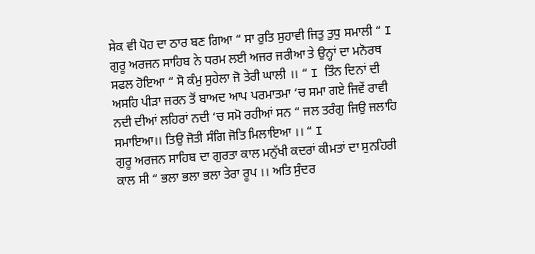ਸੇਕ ਵੀ ਪੋਹ ਦਾ ਠਾਰ ਬਣ ਗਿਆ “ ਸਾ ਰੁਤਿ ਸੁਹਾਵੀ ਜਿਤੁ ਤੁਧੁ ਸਮਾਲੀ “ I ਗੁਰੂ ਅਰਜਨ ਸਾਹਿਬ ਨੇ ਧਰਮ ਲਈ ਅਜਰ ਜਰੀਆ ਤੇ ਉਨ੍ਹਾਂ ਦਾ ਮਨੋਰਥ ਸਫਲ ਹੋਇਆ “ ਸੋ ਕੰਮੁ ਸੁਹੇਲਾ ਜੋ ਤੇਰੀ ਘਾਲੀ ।। “ I ਤਿੰਨ ਦਿਨਾਂ ਦੀ ਅਸਹਿ ਪੀੜਾ ਜਰਨ ਤੋਂ ਬਾਅਦ ਆਪ ਪਰਮਾਤਮਾ ‘ਚ ਸਮਾ ਗਏ ਜਿਵੇਂ ਰਾਵੀ ਨਦੀ ਦੀਆਂ ਲਹਿਰਾਂ ਨਦੀ ‘ਚ ਸਮੋ ਰਹੀਆਂ ਸਨ “ ਜਲ ਤਰੰਗੁ ਜਿਉ ਜਲਾਹਿ ਸਮਾਇਆ।। ਤਿਉ ਜੋਤੀ ਸੰਗਿ ਜੋਤਿ ਮਿਲਾਇਆ ।। “ I
ਗੁਰੂ ਅਰਜਨ ਸਾਹਿਬ ਦਾ ਗੁਰਤਾ ਕਾਲ ਮਨੁੱਖੀ ਕਦਰਾਂ ਕੀਮਤਾਂ ਦਾ ਸੁਨਹਿਰੀ ਕਾਲ ਸੀ “ ਭਲਾ ਭਲਾ ਭਲਾ ਤੇਰਾ ਰੂਪ ।। ਅਤਿ ਸੁੰਦਰ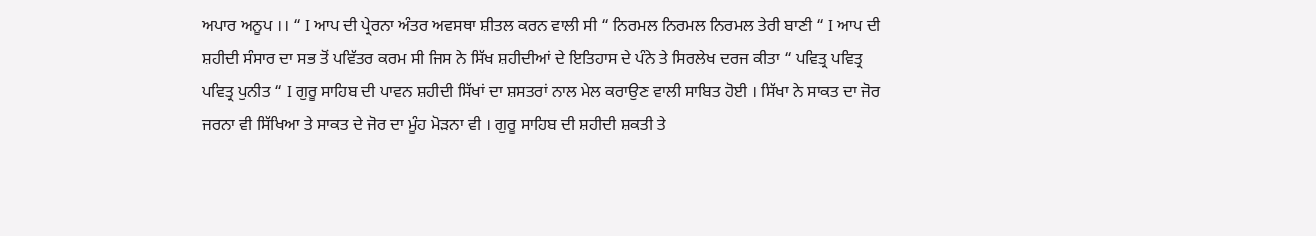ਅਪਾਰ ਅਨੂਪ ।। “ I ਆਪ ਦੀ ਪ੍ਰੇਰਨਾ ਅੰਤਰ ਅਵਸਥਾ ਸ਼ੀਤਲ ਕਰਨ ਵਾਲੀ ਸੀ “ ਨਿਰਮਲ ਨਿਰਮਲ ਨਿਰਮਲ ਤੇਰੀ ਬਾਣੀ “ I ਆਪ ਦੀ ਸ਼ਹੀਦੀ ਸੰਸਾਰ ਦਾ ਸਭ ਤੋਂ ਪਵਿੱਤਰ ਕਰਮ ਸੀ ਜਿਸ ਨੇ ਸਿੱਖ ਸ਼ਹੀਦੀਆਂ ਦੇ ਇਤਿਹਾਸ ਦੇ ਪੰਨੇ ਤੇ ਸਿਰਲੇਖ ਦਰਜ ਕੀਤਾ “ ਪਵਿਤ੍ਰ ਪਵਿਤ੍ਰ ਪਵਿਤ੍ਰ ਪੁਨੀਤ “ I ਗੁਰੂ ਸਾਹਿਬ ਦੀ ਪਾਵਨ ਸ਼ਹੀਦੀ ਸਿੱਖਾਂ ਦਾ ਸ਼ਸਤਰਾਂ ਨਾਲ ਮੇਲ ਕਰਾਉਣ ਵਾਲੀ ਸਾਬਿਤ ਹੋਈ । ਸਿੱਖਾ ਨੇ ਸਾਕਤ ਦਾ ਜੋਰ ਜਰਨਾ ਵੀ ਸਿੱਖਿਆ ਤੇ ਸਾਕਤ ਦੇ ਜੋਰ ਦਾ ਮੂੰਹ ਮੋੜਨਾ ਵੀ । ਗੁਰੂ ਸਾਹਿਬ ਦੀ ਸ਼ਹੀਦੀ ਸ਼ਕਤੀ ਤੇ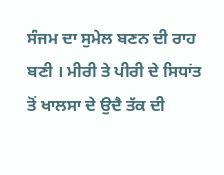ਸੰਜਮ ਦਾ ਸੁਮੇਲ ਬਣਨ ਦੀ ਰਾਹ ਬਣੀ । ਮੀਰੀ ਤੇ ਪੀਰੀ ਦੇ ਸਿਧਾਂਤ ਤੋਂ ਖਾਲਸਾ ਦੇ ਉਦੈ ਤੱਕ ਦੀ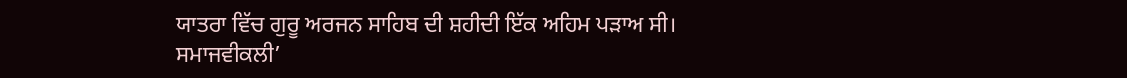ਯਾਤਰਾ ਵਿੱਚ ਗੁਰੂ ਅਰਜਨ ਸਾਹਿਬ ਦੀ ਸ਼ਹੀਦੀ ਇੱਕ ਅਹਿਮ ਪੜਾਅ ਸੀ।
ਸਮਾਜਵੀਕਲੀ’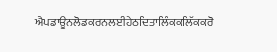ਐਪਡਾਊਨਲੋਡਕਰਨਲਈਹੇਠਦਿਤਾਲਿੰਕਕਲਿੱਕਕਰੋ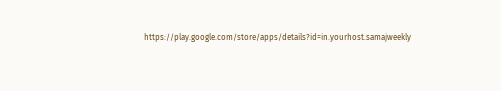https://play.google.com/store/apps/details?id=in.yourhost.samajweekly